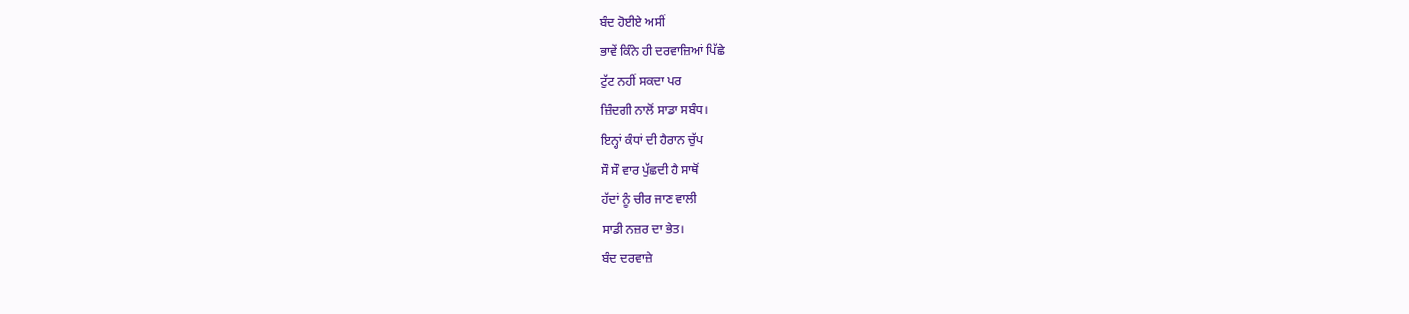ਬੰਦ ਹੋਈਏ ਅਸੀਂ
ਭਾਵੇਂ ਕਿੰਨੇ ਹੀ ਦਰਵਾਜ਼ਿਆਂ ਪਿੱਛੇ
ਟੁੱਟ ਨਹੀਂ ਸਕਦਾ ਪਰ
ਜ਼ਿੰਦਗੀ ਨਾਲੋਂ ਸਾਡਾ ਸਬੰਧ।
ਇਨ੍ਹਾਂ ਕੰਧਾਂ ਦੀ ਹੈਰਾਨ ਚੁੱਪ
ਸੌ ਸੌ ਵਾਰ ਪੁੱਛਦੀ ਹੈ ਸਾਥੋਂ
ਹੱਦਾਂ ਨੂੰ ਚੀਰ ਜਾਣ ਵਾਲੀ
ਸਾਡੀ ਨਜ਼ਰ ਦਾ ਭੇਤ।
ਬੰਦ ਦਰਵਾਜ਼ੇ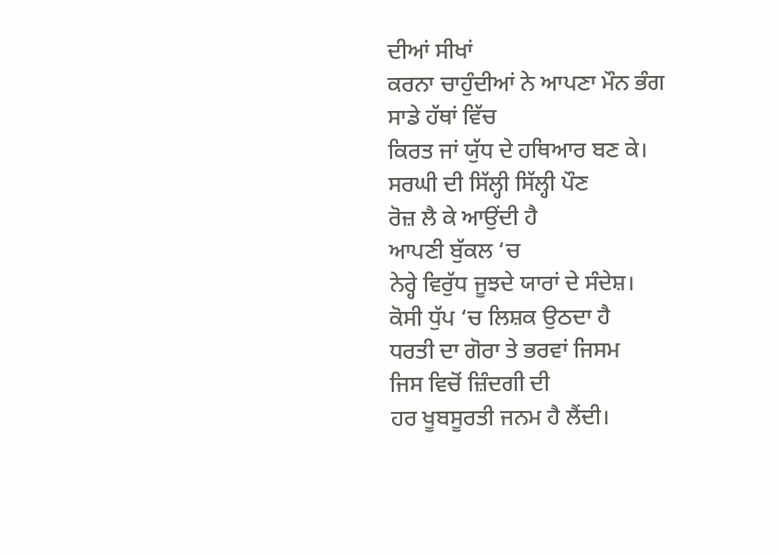ਦੀਆਂ ਸੀਖਾਂ
ਕਰਨਾ ਚਾਹੁੰਦੀਆਂ ਨੇ ਆਪਣਾ ਮੌਨ ਭੰਗ
ਸਾਡੇ ਹੱਥਾਂ ਵਿੱਚ
ਕਿਰਤ ਜਾਂ ਯੁੱਧ ਦੇ ਹਥਿਆਰ ਬਣ ਕੇ।
ਸਰਘੀ ਦੀ ਸਿੱਲ੍ਹੀ ਸਿੱਲ੍ਹੀ ਪੌਣ
ਰੋਜ਼ ਲੈ ਕੇ ਆਉਂਦੀ ਹੈ
ਆਪਣੀ ਬੁੱਕਲ ‘ਚ
ਨੇਰ੍ਹੇ ਵਿਰੁੱਧ ਜੂਝਦੇ ਯਾਰਾਂ ਦੇ ਸੰਦੇਸ਼।
ਕੋਸੀ ਧੁੱਪ ‘ਚ ਲਿਸ਼ਕ ਉਠਦਾ ਹੈ
ਧਰਤੀ ਦਾ ਗੋਰਾ ਤੇ ਭਰਵਾਂ ਜਿਸਮ
ਜਿਸ ਵਿਚੋਂ ਜ਼ਿੰਦਗੀ ਦੀ
ਹਰ ਖੂਬਸੂਰਤੀ ਜਨਮ ਹੈ ਲੈਂਦੀ।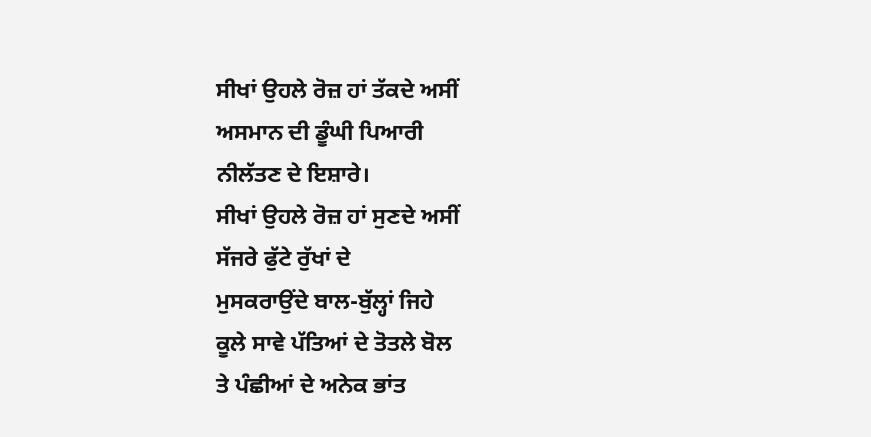ਸੀਖਾਂ ਉਹਲੇ ਰੋਜ਼ ਹਾਂ ਤੱਕਦੇ ਅਸੀਂ
ਅਸਮਾਨ ਦੀ ਡੂੰਘੀ ਪਿਆਰੀ
ਨੀਲੱਤਣ ਦੇ ਇਸ਼ਾਰੇ।
ਸੀਖਾਂ ਉਹਲੇ ਰੋਜ਼ ਹਾਂ ਸੁਣਦੇ ਅਸੀਂ
ਸੱਜਰੇ ਫੁੱਟੇ ਰੁੱਖਾਂ ਦੇ
ਮੁਸਕਰਾਉਂਦੇ ਬਾਲ-ਬੁੱਲ੍ਹਾਂ ਜਿਹੇ
ਕੂਲੇ ਸਾਵੇ ਪੱਤਿਆਂ ਦੇ ਤੋਤਲੇ ਬੋਲ
ਤੇ ਪੰਛੀਆਂ ਦੇ ਅਨੇਕ ਭਾਂਤ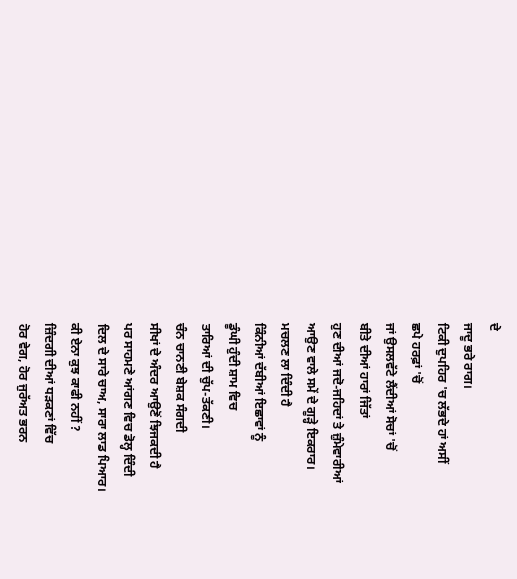ਦੇ
ਜਾਦੂ ਭਰੇ ਰਾਗ।
ਟਿਕੀ ਦੁਪਹਿਰ 'ਚ ਲੱਭਦੇ ਹਾਂ ਅਸੀਂ
ਛਪੇ ਹਰਫ਼ਾਂ 'ਚੋਂ
ਜਾਂ ਉਸਲਵੱਟੇ ਲੈਂਦੀਆਂ ਸੋਚਾਂ 'ਚੋਂ
ਬੀਤੇ ਦੀਆਂ ਹਾਰਾਂ ਜਿੱਤਾਂ
ਹੁਣ ਦੀਆਂ ਜਦੋ-ਜਹਿਦਾਂ ਤੇ ਜ਼ੁੰਮੇਵਾਰੀਆਂ
ਆਉਣ ਵਾਲੇ ਸਮੇਂ ਦੇ ਗੂੜ੍ਹੇ ਇਕਰਾਰ।
ਮਚਲਣ ਲਾ ਦਿੰਦੀ ਹੈ
ਕਿੰਨੀਆਂ ਦੱਬੀਆਂ ਇਛਾਵਾਂ ਨੂੰ
ਡੂੰਘੀ ਹੁੰਦੀ ਸ਼ਾਮ ਵਿਚ
ਤਾਰਿਆਂ ਦੀ ਚੁੱਪ-ਤੱਕਣੀ।
ਚੰਨ ਚਾਨਣੀ ਬੇਸ਼ਕ ਸੰਗਦੀ
ਸੀਖਾਂ ਦੇ ਅੰਦਰ ਆਉਣੋਂ ਝਿਜਕਦੀ ਹੈ
ਪਰ ਸਾਹਮਣੇ ਆਂਗਣ ਵਿਚ ਡੋਲ੍ਹ ਦਿੰਦੀ
ਦਿਲ ਦੇ ਸਾਰੇ ਚਾਅ, ਸਾਰਾ ਲਾਡ ਪਿਆਰ।
ਕੀ ਏਨਾ ਕੁਝ ਕਾਫੀ ਨਹੀਂ ?
ਜ਼ਿੰਦਗੀ ਦੀਆਂ ਧੜਕਣਾਂ ਵਿੱਚ
ਹੋਰ ਵੇਗ, ਹੋਰ ਜੁਰੱਅਤ ਭਰਨ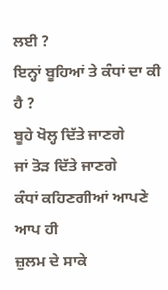ਲਈ ?
ਇਨ੍ਹਾਂ ਬੂਹਿਆਂ ਤੇ ਕੰਧਾਂ ਦਾ ਕੀ ਹੈ ?
ਬੂਹੇ ਖੋਲ੍ਹ ਦਿੱਤੇ ਜਾਣਗੇ
ਜਾਂ ਤੋੜ ਦਿੱਤੇ ਜਾਣਗੇ
ਕੰਧਾਂ ਕਹਿਣਗੀਆਂ ਆਪਣੇ ਆਪ ਹੀ
ਜ਼ੁਲਮ ਦੇ ਸਾਕੇ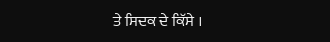ਤੇ ਸਿਦਕ ਦੇ ਕਿੱਸੇ ।